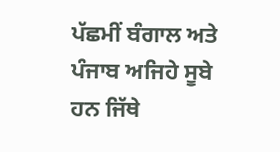ਪੱਛਮੀਂ ਬੰਗਾਲ ਅਤੇ ਪੰਜਾਬ ਅਜਿਹੇ ਸੂਬੇ ਹਨ ਜਿੱਥੇ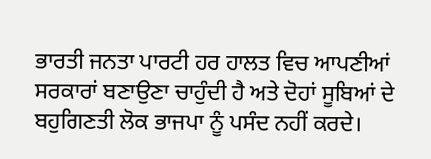ਭਾਰਤੀ ਜਨਤਾ ਪਾਰਟੀ ਹਰ ਹਾਲਤ ਵਿਚ ਆਪਣੀਆਂ ਸਰਕਾਰਾਂ ਬਣਾਉਣਾ ਚਾਹੁੰਦੀ ਹੈ ਅਤੇ ਦੋਹਾਂ ਸੂਬਿਆਂ ਦੇ ਬਹੁਗਿਣਤੀ ਲੋਕ ਭਾਜਪਾ ਨੂੰ ਪਸੰਦ ਨਹੀਂ ਕਰਦੇ।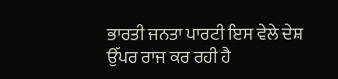ਭਾਰਤੀ ਜਨਤਾ ਪਾਰਟੀ ਇਸ ਵੇਲੇ ਦੇਸ਼ ਉੱਪਰ ਰਾਜ ਕਰ ਰਹੀ ਹੈ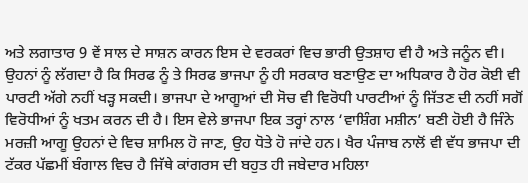ਅਤੇ ਲਗਾਤਾਰ 9 ਵੇਂ ਸਾਲ ਦੇ ਸਾਸ਼ਨ ਕਾਰਨ ਇਸ ਦੇ ਵਰਕਰਾਂ ਵਿਚ ਭਾਰੀ ਉਤਸ਼ਾਹ ਵੀ ਹੈ ਅਤੇ ਜਨੂੰਨ ਵੀ। ਉਹਨਾਂ ਨੂੰ ਲੱਗਦਾ ਹੈ ਕਿ ਸਿਰਫ ਨੂੰ ਤੇ ਸਿਰਫ ਭਾਜਪਾ ਨੂੰ ਹੀ ਸਰਕਾਰ ਬਣਾਉਣ ਦਾ ਅਧਿਕਾਰ ਹੈ ਹੋਰ ਕੋਈ ਵੀ ਪਾਰਟੀ ਅੱਗੇ ਨਹੀਂ ਖੜ੍ਹ ਸਕਦੀ। ਭਾਜਪਾ ਦੇ ਆਗੂਆਂ ਦੀ ਸੋਚ ਵੀ ਵਿਰੋਧੀ ਪਾਰਟੀਆਂ ਨੂੰ ਜਿੱਤਣ ਦੀ ਨਹੀਂ ਸਗੋਂ ਵਿਰੋਧੀਆਂ ਨੂੰ ਖਤਮ ਕਰਨ ਦੀ ਹੈ। ਇਸ ਵੇਲੇ ਭਾਜਪਾ ਇਕ ਤਰ੍ਹਾਂ ਨਾਲ ‘ਵਾਸ਼ਿੰਗ ਮਸ਼ੀਨ’ ਬਣੀ ਹੋਈ ਹੈ ਜਿੰਨੇ ਮਰਜ਼ੀ ਆਗੂ ਉਹਨਾਂ ਦੇ ਵਿਚ ਸ਼ਾਮਿਲ ਹੋ ਜਾਣ, ਉਹ ਧੋਤੇ ਹੋ ਜਾਂਦੇ ਹਨ। ਖੈਰ ਪੰਜਾਬ ਨਾਲੋਂ ਵੀ ਵੱਧ ਭਾਜਪਾ ਦੀ ਟੱਕਰ ਪੱਛਮੀਂ ਬੰਗਾਲ ਵਿਚ ਹੈ ਜਿੱਥੇ ਕਾਂਗਰਸ ਦੀ ਬਹੁਤ ਹੀ ਜਬੇਦਾਰ ਮਹਿਲਾ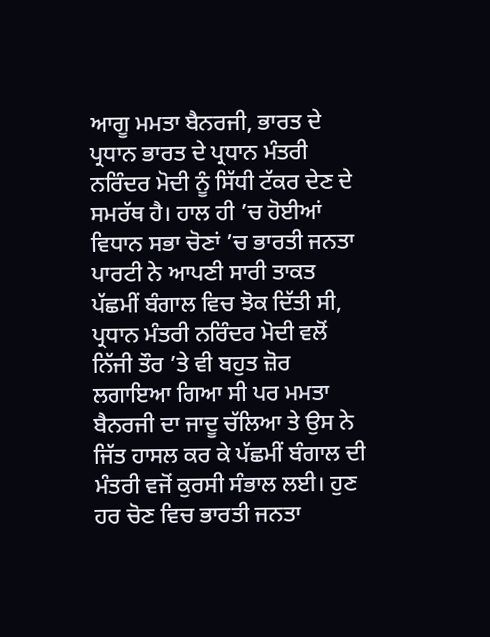ਆਗੂ ਮਮਤਾ ਬੈਨਰਜੀ, ਭਾਰਤ ਦੇ ਪ੍ਰਧਾਨ ਭਾਰਤ ਦੇ ਪ੍ਰਧਾਨ ਮੰਤਰੀ ਨਰਿੰਦਰ ਮੋਦੀ ਨੂੰ ਸਿੱਧੀ ਟੱਕਰ ਦੇਣ ਦੇ ਸਮਰੱਥ ਹੈ। ਹਾਲ ਹੀ ’ਚ ਹੋਈਆਂ ਵਿਧਾਨ ਸਭਾ ਚੋਣਾਂ ’ਚ ਭਾਰਤੀ ਜਨਤਾ ਪਾਰਟੀ ਨੇ ਆਪਣੀ ਸਾਰੀ ਤਾਕਤ ਪੱਛਮੀਂ ਬੰਗਾਲ ਵਿਚ ਝੋਕ ਦਿੱਤੀ ਸੀ, ਪ੍ਰਧਾਨ ਮੰਤਰੀ ਨਰਿੰਦਰ ਮੋਦੀ ਵਲੋਂ ਨਿੱਜੀ ਤੌਰ ’ਤੇ ਵੀ ਬਹੁਤ ਜ਼ੋਰ ਲਗਾਇਆ ਗਿਆ ਸੀ ਪਰ ਮਮਤਾ ਬੈਨਰਜੀ ਦਾ ਜਾਦੂ ਚੱਲਿਆ ਤੇ ਉਸ ਨੇ ਜਿੱਤ ਹਾਸਲ ਕਰ ਕੇ ਪੱਛਮੀਂ ਬੰਗਾਲ ਦੀ ਮੰਤਰੀ ਵਜੋਂ ਕੁਰਸੀ ਸੰਭਾਲ ਲਈ। ਹੁਣ ਹਰ ਚੋਣ ਵਿਚ ਭਾਰਤੀ ਜਨਤਾ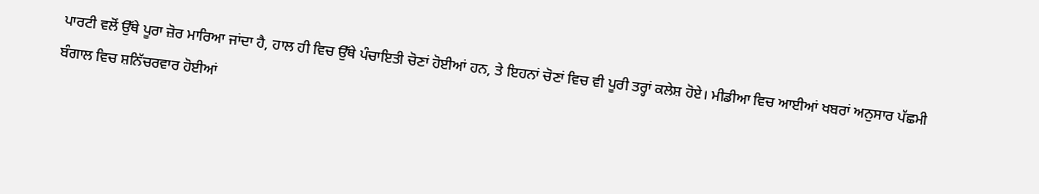ਪਾਰਟੀ ਵਲੋਂ ਉੱਥੇ ਪੂਰਾ ਜ਼ੋਰ ਮਾਰਿਆ ਜਾਂਦਾ ਹੈ, ਹਾਲ ਹੀ ਵਿਚ ਉੱਥੇ ਪੰਚਾਇਤੀ ਚੋਣਾਂ ਹੋਈਆਂ ਹਨ, ਤੇ ਇਹਨਾਂ ਚੋਣਾਂ ਵਿਚ ਵੀ ਪੂਰੀ ਤਰ੍ਹਾਂ ਕਲੇਸ਼ ਹੋਏ। ਮੀਡੀਆ ਵਿਚ ਆਈਆਂ ਖਬਰਾਂ ਅਨੁਸਾਰ ਪੱਛਮੀ ਬੰਗਾਲ ਵਿਚ ਸ਼ਨਿੱਚਰਵਾਰ ਹੋਈਆਂ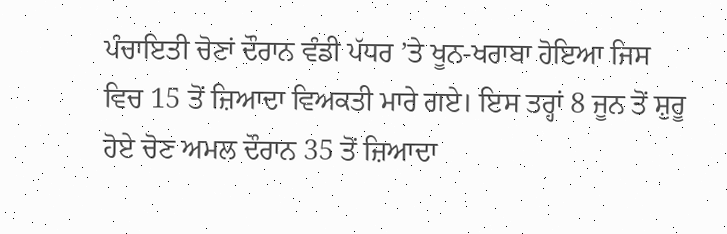ਪੰਚਾਇਤੀ ਚੋਣਾਂ ਦੌਰਾਨ ਵੰਡੀ ਪੱਧਰ ’ਤੇ ਖੂਨ-ਖਰਾਬਾ ਹੋਇਆ ਜਿਸ ਵਿਚ 15 ਤੋਂ ਜ਼ਿਆਦਾ ਵਿਅਕਤੀ ਮਾਰੇ ਗਏ। ਇਸ ਤਰ੍ਹਾਂ 8 ਜੂਨ ਤੋਂ ਸ਼ੁਰੂ ਹੋਏ ਚੋਣ ਅਮਲ ਦੌਰਾਨ 35 ਤੋਂ ਜ਼ਿਆਦਾ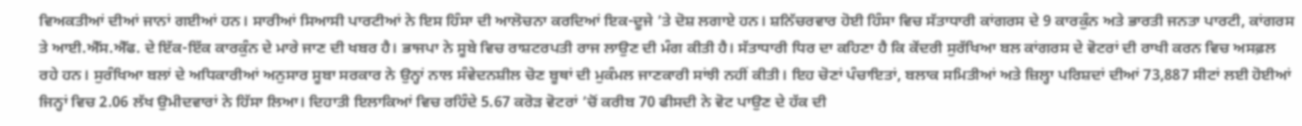ਵਿਅਕਤੀਆਂ ਦੀਆਂ ਜਾਨਾਂ ਗਈਆਂ ਹਨ। ਸਾਰੀਆਂ ਸਿਆਸੀ ਪਾਰਟੀਆਂ ਨੇ ਇਸ ਹਿੰਸਾ ਦੀ ਆਲੋਚਨਾ ਕਰਦਿਆਂ ਇਕ-ਦੂਜੇ ’ਤੇ ਦੋਸ਼ ਲਗਾਏ ਹਨ। ਸ਼ਨਿੱਚਰਵਾਰ ਹੋਈ ਹਿੰਸਾ ਵਿਚ ਸੱਤਾਧਾਰੀ ਕਾਂਗਰਸ ਦੇ 9 ਕਾਰਕੁੰਨ ਅਤੇ ਭਾਰਤੀ ਜਨਤਾ ਪਾਰਟੀ, ਕਾਂਗਰਸ ਤੇ ਆਈ.ਐੱਸ.ਐੱਫ. ਦੇ ਇੱਕ-ਇੱਕ ਕਾਰਕੁੰਨ ਦੇ ਮਾਰੇ ਜਾਣ ਦੀ ਖਬਰ ਹੈ। ਭਾਜਪਾ ਨੇ ਸੂਬੇ ਵਿਚ ਰਾਸ਼ਟਰਪਤੀ ਰਾਜ ਲਾਉਣ ਦੀ ਮੰਗ ਕੀਤੀ ਹੈ। ਸੱਤਾਧਾਰੀ ਧਿਰ ਦਾ ਕਹਿਣਾ ਹੈ ਕਿ ਕੇਂਦਰੀ ਸੁਰੱਖਿਆ ਬਲ ਕਾਂਗਰਸ ਦੇ ਵੋਟਰਾਂ ਦੀ ਰਾਖੀ ਕਰਨ ਵਿਚ ਅਸਫ਼ਲ ਰਹੇ ਹਨ। ਸੁਰੰਖਿਆ ਬਲਾਂ ਦੇ ਅਧਿਕਾਰੀਆਂ ਅਨੁਸਾਰ ਸੂਬਾ ਸਰਕਾਰ ਨੇ ਉਨ੍ਹਾਂ ਨਾਲ ਸੰਵੇਦਨਸ਼ੀਲ ਚੋਣ ਬੂਥਾਂ ਦੀ ਮੁਕੰਮਲ ਜਾਣਕਾਰੀ ਸਾਂਝੀ ਨਹੀਂ ਕੀਤੀ। ਇਹ ਚੋਣਾਂ ਪੰਚਾਇਤਾਂ, ਬਲਾਕ ਸਮਿਤੀਆਂ ਅਤੇ ਜ਼ਿਲ੍ਹਾ ਪਰਿਸ਼ਦਾਂ ਦੀਆਂ 73,887 ਸੀਟਾਂ ਲਈ ਹੋਈਆਂ ਜਿਨ੍ਹਾਂ ਵਿਚ 2.06 ਲੱਖ ਉਮੀਦਵਾਰਾਂ ਨੇ ਹਿੱਸਾ ਲਿਆ। ਦਿਹਾਤੀ ਇਲਾਕਿਆਂ ਵਿਚ ਰਹਿੰਦੇ 5.67 ਕਰੋੜ ਵੋਟਰਾਂ ’ਚੋਂ ਕਰੀਬ 70 ਫੀਸਦੀ ਨੇ ਵੋਟ ਪਾਉਣ ਦੇ ਹੱਕ ਦੀ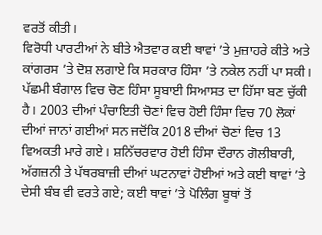ਵਰਤੋਂ ਕੀਤੀ।
ਵਿਰੋਧੀ ਪਾਰਟੀਆਂ ਨੇ ਬੀਤੇ ਐਤਵਾਰ ਕਈ ਥਾਵਾਂ ’ਤੇ ਮੁਜ਼ਾਹਰੇ ਕੀਤੇ ਅਤੇ ਕਾਂਗਰਸ ’ਤੇ ਦੋਸ਼ ਲਗਾਏ ਕਿ ਸਰਕਾਰ ਹਿੰਸਾ ’ਤੇ ਨਕੇਲ ਨਹੀਂ ਪਾ ਸਕੀ। ਪੱਛਮੀ ਬੰਗਾਲ ਵਿਚ ਚੋਣ ਹਿੰਸਾ ਸੂਬਾਈ ਸਿਆਸਤ ਦਾ ਹਿੱਸਾ ਬਣ ਚੁੱਕੀ ਹੈ। 2003 ਦੀਆਂ ਪੰਚਾਇਤੀ ਚੋਣਾਂ ਵਿਚ ਹੋਈ ਹਿੰਸਾ ਵਿਚ 70 ਲੋਕਾਂ ਦੀਆਂ ਜਾਨਾਂ ਗਈਆਂ ਸਨ ਜਦੋਂਕਿ 2018 ਦੀਆਂ ਚੋਣਾਂ ਵਿਚ 13 ਵਿਅਕਤੀ ਮਾਰੇ ਗਏ। ਸ਼ਨਿੱਚਰਵਾਰ ਹੋਈ ਹਿੰਸਾ ਦੌਰਾਨ ਗੋਲੀਬਾਰੀ, ਅੱਗਜ਼ਨੀ ਤੇ ਪੱਥਰਬਾਜ਼ੀ ਦੀਆਂ ਘਟਨਾਵਾਂ ਹੋਈਆਂ ਅਤੇ ਕਈ ਥਾਵਾਂ ’ਤੇ ਦੇਸੀ ਬੰਬ ਵੀ ਵਰਤੇ ਗਏ; ਕਈ ਥਾਵਾਂ ’ਤੇ ਪੋਲਿੰਗ ਬੂਥਾਂ ਤੋਂ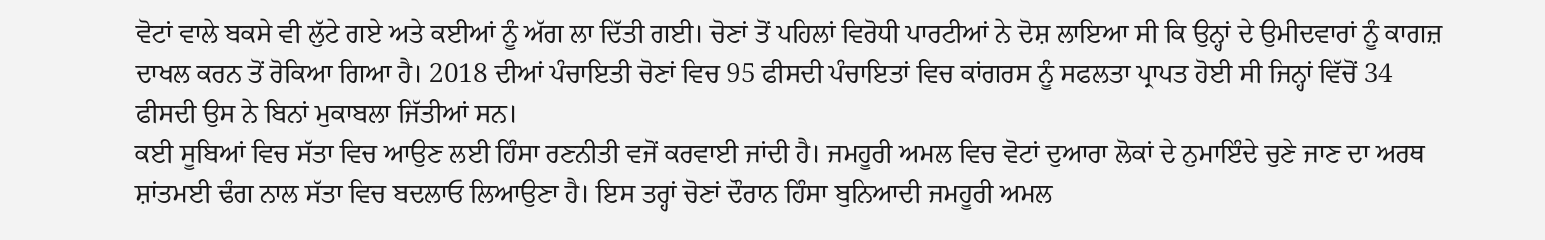ਵੋਟਾਂ ਵਾਲੇ ਬਕਸੇ ਵੀ ਲੁੱਟੇ ਗਏ ਅਤੇ ਕਈਆਂ ਨੂੰ ਅੱਗ ਲਾ ਦਿੱਤੀ ਗਈ। ਚੋਣਾਂ ਤੋਂ ਪਹਿਲਾਂ ਵਿਰੋਧੀ ਪਾਰਟੀਆਂ ਨੇ ਦੋਸ਼ ਲਾਇਆ ਸੀ ਕਿ ਉਨ੍ਹਾਂ ਦੇ ਉਮੀਦਵਾਰਾਂ ਨੂੰ ਕਾਗਜ਼ ਦਾਖਲ ਕਰਨ ਤੋਂ ਰੋਕਿਆ ਗਿਆ ਹੈ। 2018 ਦੀਆਂ ਪੰਚਾਇਤੀ ਚੋਣਾਂ ਵਿਚ 95 ਫੀਸਦੀ ਪੰਚਾਇਤਾਂ ਵਿਚ ਕਾਂਗਰਸ ਨੂੰ ਸਫਲਤਾ ਪ੍ਰਾਪਤ ਹੋਈ ਸੀ ਜਿਨ੍ਹਾਂ ਵਿੱਚੋਂ 34 ਫੀਸਦੀ ਉਸ ਨੇ ਬਿਨਾਂ ਮੁਕਾਬਲਾ ਜਿੱਤੀਆਂ ਸਨ।
ਕਈ ਸੂਬਿਆਂ ਵਿਚ ਸੱਤਾ ਵਿਚ ਆਉਣ ਲਈ ਹਿੰਸਾ ਰਣਨੀਤੀ ਵਜੋਂ ਕਰਵਾਈ ਜਾਂਦੀ ਹੈ। ਜਮਹੂਰੀ ਅਮਲ ਵਿਚ ਵੋਟਾਂ ਦੁਆਰਾ ਲੋਕਾਂ ਦੇ ਨੁਮਾਇੰਦੇ ਚੁਣੇ ਜਾਣ ਦਾ ਅਰਥ ਸ਼ਾਂਤਮਈ ਢੰਗ ਨਾਲ ਸੱਤਾ ਵਿਚ ਬਦਲਾਓ ਲਿਆਉਣਾ ਹੈ। ਇਸ ਤਰ੍ਹਾਂ ਚੋਣਾਂ ਦੌਰਾਨ ਹਿੰਸਾ ਬੁਨਿਆਦੀ ਜਮਹੂਰੀ ਅਮਲ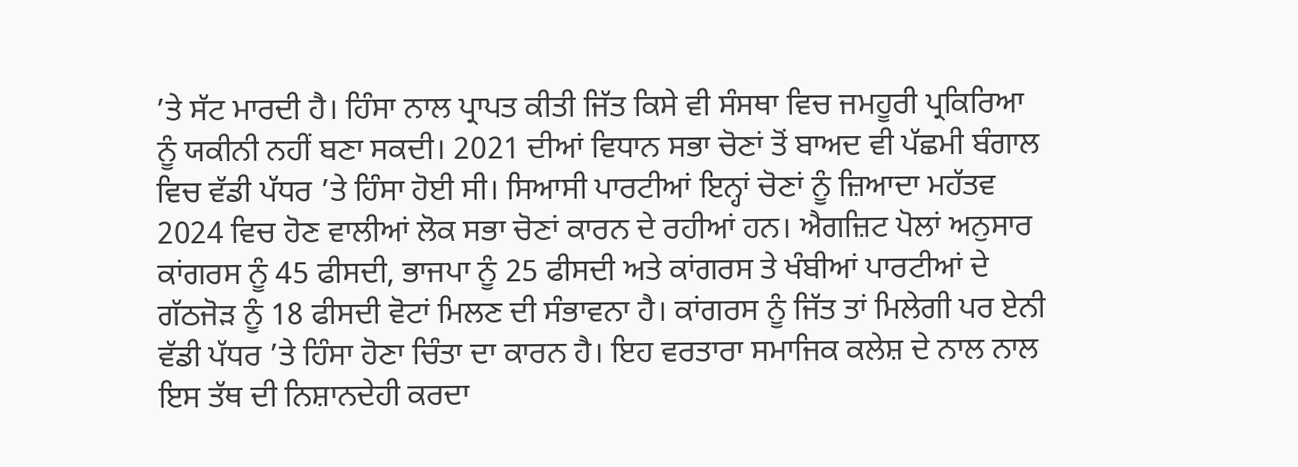’ਤੇ ਸੱਟ ਮਾਰਦੀ ਹੈ। ਹਿੰਸਾ ਨਾਲ ਪ੍ਰਾਪਤ ਕੀਤੀ ਜਿੱਤ ਕਿਸੇ ਵੀ ਸੰਸਥਾ ਵਿਚ ਜਮਹੂਰੀ ਪ੍ਰਕਿਰਿਆ ਨੂੰ ਯਕੀਨੀ ਨਹੀਂ ਬਣਾ ਸਕਦੀ। 2021 ਦੀਆਂ ਵਿਧਾਨ ਸਭਾ ਚੋਣਾਂ ਤੋਂ ਬਾਅਦ ਵੀ ਪੱਛਮੀ ਬੰਗਾਲ ਵਿਚ ਵੱਡੀ ਪੱਧਰ ’ਤੇ ਹਿੰਸਾ ਹੋਈ ਸੀ। ਸਿਆਸੀ ਪਾਰਟੀਆਂ ਇਨ੍ਹਾਂ ਚੋਣਾਂ ਨੂੰ ਜ਼ਿਆਦਾ ਮਹੱਤਵ 2024 ਵਿਚ ਹੋਣ ਵਾਲੀਆਂ ਲੋਕ ਸਭਾ ਚੋਣਾਂ ਕਾਰਨ ਦੇ ਰਹੀਆਂ ਹਨ। ਐਗਜ਼ਿਟ ਪੋਲਾਂ ਅਨੁਸਾਰ ਕਾਂਗਰਸ ਨੂੰ 45 ਫੀਸਦੀ, ਭਾਜਪਾ ਨੂੰ 25 ਫੀਸਦੀ ਅਤੇ ਕਾਂਗਰਸ ਤੇ ਖੰਬੀਆਂ ਪਾਰਟੀਆਂ ਦੇ ਗੱਠਜੋੜ ਨੂੰ 18 ਫੀਸਦੀ ਵੋਟਾਂ ਮਿਲਣ ਦੀ ਸੰਭਾਵਨਾ ਹੈ। ਕਾਂਗਰਸ ਨੂੰ ਜਿੱਤ ਤਾਂ ਮਿਲੇਗੀ ਪਰ ਏਨੀ ਵੱਡੀ ਪੱਧਰ ’ਤੇ ਹਿੰਸਾ ਹੋਣਾ ਚਿੰਤਾ ਦਾ ਕਾਰਨ ਹੈ। ਇਹ ਵਰਤਾਰਾ ਸਮਾਜਿਕ ਕਲੇਸ਼ ਦੇ ਨਾਲ ਨਾਲ ਇਸ ਤੱਥ ਦੀ ਨਿਸ਼ਾਨਦੇਹੀ ਕਰਦਾ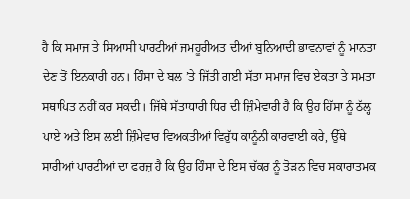ਹੈ ਕਿ ਸਮਾਜ ਤੇ ਸਿਆਸੀ ਪਾਰਟੀਆਂ ਜਮਹੂਰੀਅਤ ਦੀਆਂ ਬੁਨਿਆਦੀ ਭਾਵਨਾਵਾਂ ਨੂੰ ਮਾਨਤਾ ਦੇਣ ਤੋਂ ਇਨਕਾਰੀ ਹਨ। ਹਿੰਸਾ ਦੇ ਬਲ ’ਤੇ ਜਿੱਤੀ ਗਈ ਸੱਤਾ ਸਮਾਜ ਵਿਚ ਏਕਤਾ ਤੇ ਸਮਤਾ ਸਥਾਪਿਤ ਨਹੀਂ ਕਰ ਸਕਦੀ। ਜਿੱਥੇ ਸੱਤਾਧਾਰੀ ਧਿਰ ਦੀ ਜ਼ਿੰਮੇਵਾਰੀ ਹੈ ਕਿ ਉਹ ਹਿੱਸਾ ਨੂੰ ਠੱਲ੍ਹ ਪਾਏ ਅਤੇ ਇਸ ਲਈ ਜ਼ਿੰਮੇਵਾਰ ਵਿਅਕਤੀਆਂ ਵਿਰੁੱਧ ਕਾਨੂੰਨੀ ਕਾਰਵਾਈ ਕਰੇ, ਉੱਥੇ ਸਾਰੀਆਂ ਪਾਰਟੀਆਂ ਦਾ ਫਰਜ਼ ਹੈ ਕਿ ਉਹ ਹਿੰਸਾ ਦੇ ਇਸ ਚੱਕਰ ਨੂੰ ਤੋੜਨ ਵਿਚ ਸਕਾਰਾਤਮਕ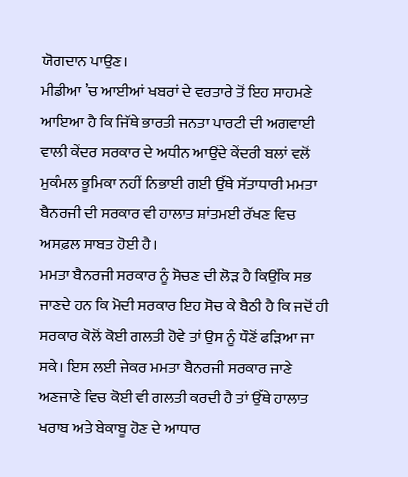ਯੋਗਦਾਨ ਪਾਉਣ।
ਮੀਡੀਆ ’ਚ ਆਈਆਂ ਖਬਰਾਂ ਦੇ ਵਰਤਾਰੇ ਤੋਂ ਇਹ ਸਾਹਮਣੇ ਆਇਆ ਹੈ ਕਿ ਜਿੱਥੇ ਭਾਰਤੀ ਜਨਤਾ ਪਾਰਟੀ ਦੀ ਅਗਵਾਈ ਵਾਲੀ ਕੇਂਦਰ ਸਰਕਾਰ ਦੇ ਅਧੀਨ ਆਉਂਦੇ ਕੇਂਦਰੀ ਬਲਾਂ ਵਲੋਂ ਮੁਕੰਮਲ ਭੂਮਿਕਾ ਨਹੀਂ ਨਿਭਾਈ ਗਈ ਉੱਥੇ ਸੱਤਾਧਾਰੀ ਮਮਤਾ ਬੈਨਰਜੀ ਦੀ ਸਰਕਾਰ ਵੀ ਹਾਲਾਤ ਸ਼ਾਂਤਮਈ ਰੱਖਣ ਵਿਚ ਅਸਫ਼ਲ ਸਾਬਤ ਹੋਈ ਹੈ।
ਮਮਤਾ ਬੈਨਰਜੀ ਸਰਕਾਰ ਨੂੰ ਸੋਚਣ ਦੀ ਲੋੜ ਹੈ ਕਿਉਂਕਿ ਸਭ ਜਾਣਦੇ ਹਨ ਕਿ ਮੋਦੀ ਸਰਕਾਰ ਇਹ ਸੋਚ ਕੇ ਬੈਠੀ ਹੈ ਕਿ ਜਦੋਂ ਹੀ ਸਰਕਾਰ ਕੋਲੋਂ ਕੋਈ ਗਲਤੀ ਹੋਵੇ ਤਾਂ ਉਸ ਨੂੰ ਧੌਣੋਂ ਫੜਿਆ ਜਾ ਸਕੇ। ਇਸ ਲਈ ਜੇਕਰ ਮਮਤਾ ਬੈਨਰਜੀ ਸਰਕਾਰ ਜਾਣੇ ਅਣਜਾਣੇ ਵਿਚ ਕੋਈ ਵੀ ਗਲਤੀ ਕਰਦੀ ਹੈ ਤਾਂ ਉੱਥੇ ਹਾਲਾਤ ਖਰਾਬ ਅਤੇ ਬੇਕਾਬੂ ਹੋਣ ਦੇ ਆਧਾਰ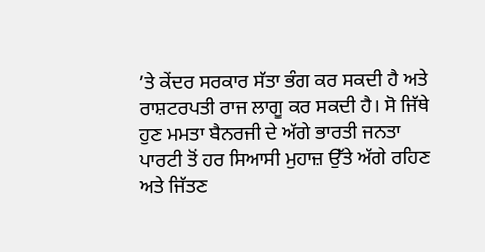’ਤੇ ਕੇਂਦਰ ਸਰਕਾਰ ਸੱਤਾ ਭੰਗ ਕਰ ਸਕਦੀ ਹੈ ਅਤੇ ਰਾਸ਼ਟਰਪਤੀ ਰਾਜ ਲਾਗੂ ਕਰ ਸਕਦੀ ਹੈ। ਸੋ ਜਿੱਥੇ ਹੁਣ ਮਮਤਾ ਬੈਨਰਜੀ ਦੇ ਅੱਗੇ ਭਾਰਤੀ ਜਨਤਾ ਪਾਰਟੀ ਤੋਂ ਹਰ ਸਿਆਸੀ ਮੁਹਾਜ਼ ਉੱਤੇ ਅੱਗੇ ਰਹਿਣ ਅਤੇ ਜਿੱਤਣ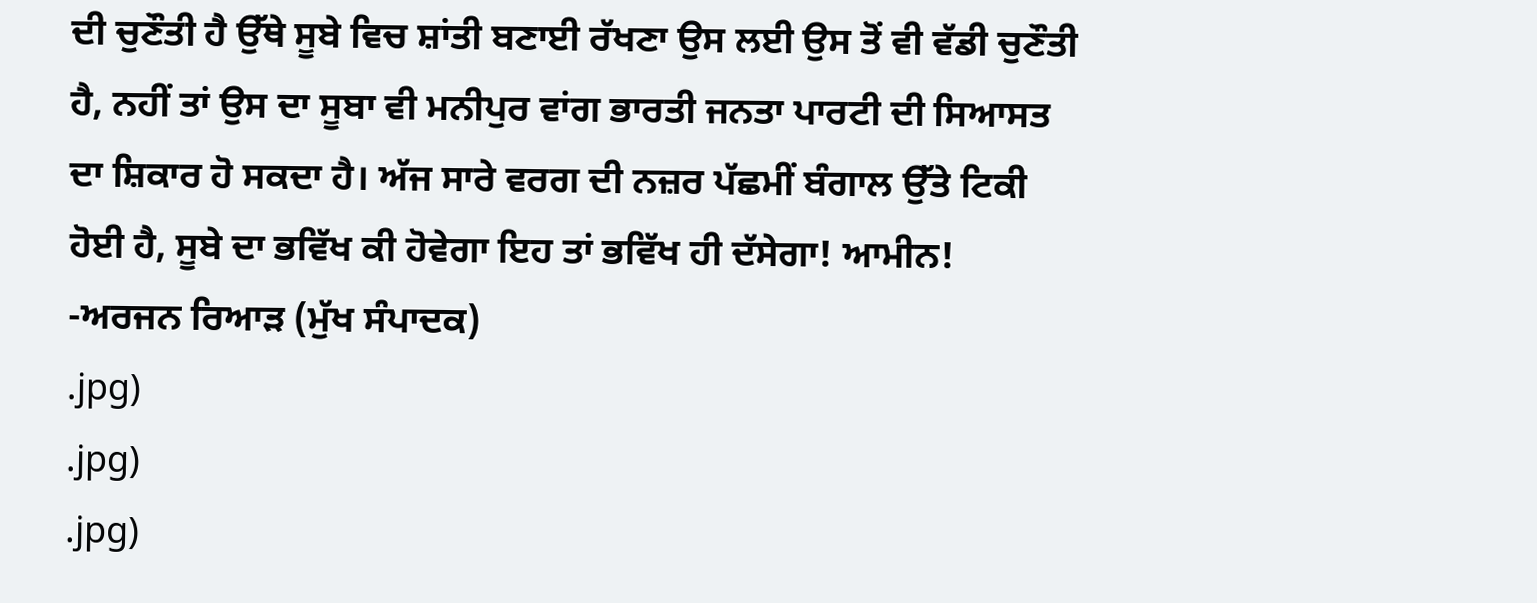ਦੀ ਚੁਣੌਤੀ ਹੈ ਉੱਥੇ ਸੂਬੇ ਵਿਚ ਸ਼ਾਂਤੀ ਬਣਾਈ ਰੱਖਣਾ ਉਸ ਲਈ ਉਸ ਤੋਂ ਵੀ ਵੱਡੀ ਚੁਣੌਤੀ ਹੈ, ਨਹੀਂ ਤਾਂ ਉਸ ਦਾ ਸੂਬਾ ਵੀ ਮਨੀਪੁਰ ਵਾਂਗ ਭਾਰਤੀ ਜਨਤਾ ਪਾਰਟੀ ਦੀ ਸਿਆਸਤ ਦਾ ਸ਼ਿਕਾਰ ਹੋ ਸਕਦਾ ਹੈ। ਅੱਜ ਸਾਰੇ ਵਰਗ ਦੀ ਨਜ਼ਰ ਪੱਛਮੀਂ ਬੰਗਾਲ ਉੱਤੇ ਟਿਕੀ ਹੋਈ ਹੈ, ਸੂਬੇ ਦਾ ਭਵਿੱਖ ਕੀ ਹੋਵੇਗਾ ਇਹ ਤਾਂ ਭਵਿੱਖ ਹੀ ਦੱਸੇਗਾ! ਆਮੀਨ!
-ਅਰਜਨ ਰਿਆੜ (ਮੁੱਖ ਸੰਪਾਦਕ)
.jpg)
.jpg)
.jpg)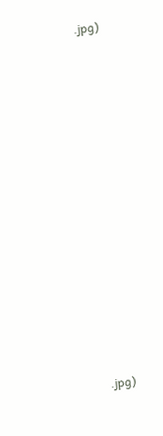.jpg)

















.jpg)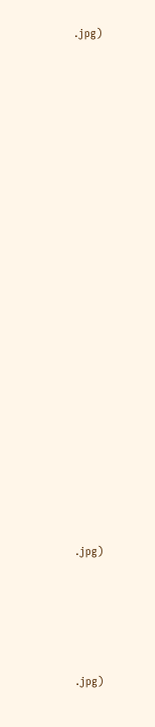.jpg)























.jpg)





.jpg)